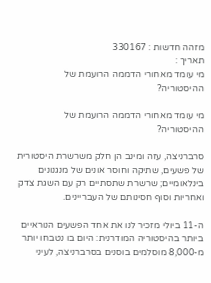מזהה חדשות : 330167
תאריך :
מי עומד מאחורי הדממה הרועמת של ההיסטוריה?

מי עומד מאחורי הדממה הרועמת של ההיסטוריה?

סרברניצה, עזה ומינב הן חלק משרשרת היסטורית של פשעים, שתיקה וחוסר אונים של מנגנונים בינלאומיים; שרשרת שתסתיים רק עם השגת צדק ואחריות וסוף חסינותם של העבריינים.

ה-11 ביולי מזכיר לנו את אחד הפשעים הנוראיים ביותר בהיסטוריה המודרנית: היום בו נטבחו יותר מ-8,000 מוסלמים בוסנים בסרברניצה, לעיני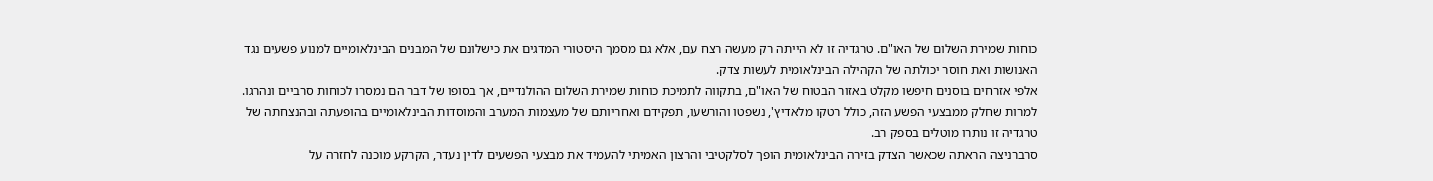כוחות שמירת השלום של האו"ם. טרגדיה זו לא הייתה רק מעשה רצח עם, אלא גם מסמך היסטורי המדגים את כישלונם של המבנים הבינלאומיים למנוע פשעים נגד האנושות ואת חוסר יכולתה של הקהילה הבינלאומית לעשות צדק.
אלפי אזרחים בוסנים חיפשו מקלט באזור הבטוח של האו"ם, בתקווה לתמיכת כוחות שמירת השלום ההולנדיים, אך בסופו של דבר הם נמסרו לכוחות סרביים ונהרגו. למרות שחלק ממבצעי הפשע הזה, כולל רטקו מלאדיץ', נשפטו והורשעו, תפקידם ואחריותם של מעצמות המערב והמוסדות הבינלאומיים בהופעתה ובהנצחתה של טרגדיה זו נותרו מוטלים בספק רב.
סרברניצה הראתה שכאשר הצדק בזירה הבינלאומית הופך לסלקטיבי והרצון האמיתי להעמיד את מבצעי הפשעים לדין נעדר, הקרקע מוכנה לחזרה על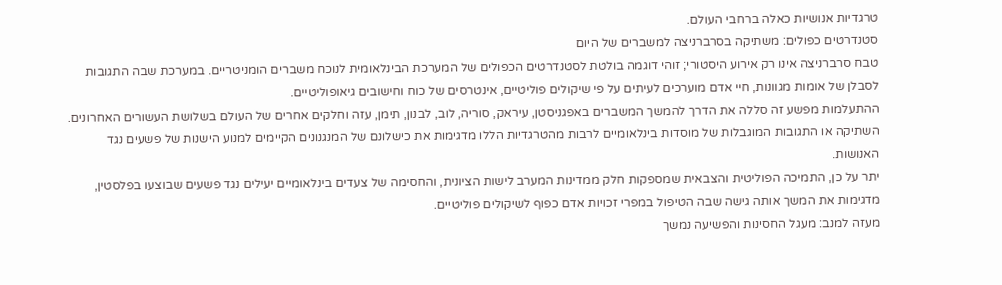טרגדיות אנושיות כאלה ברחבי העולם.
סטנדרטים כפולים: משתיקה בסרברניצה למשברים של היום
טבח סרברניצה אינו רק אירוע היסטורי; זוהי דוגמה בולטת לסטנדרטים הכפולים של המערכת הבינלאומית לנוכח משברים הומניטריים. במערכת שבה התגובות לסבלן של אומות מגוונות, חיי אדם מוערכים לעיתים על פי שיקולים פוליטיים, אינטרסים של כוח וחישובים גיאופוליטיים.
ההתעלמות מפשע זה סללה את הדרך להמשך המשברים באפגניסטן, עיראק, סוריה, לוב, לבנון, תימן, עזה וחלקים אחרים של העולם בשלושת העשורים האחרונים. השתיקה או התגובות המוגבלות של מוסדות בינלאומיים לרבות מהטרגדיות הללו מדגימות את כישלונם של המנגנונים הקיימים למנוע הישנות של פשעים נגד האנושות.
יתר על כן, התמיכה הפוליטית והצבאית שמספקות חלק ממדינות המערב לישות הציונית, והחסימה של צעדים בינלאומיים יעילים נגד פשעים שבוצעו בפלסטין, מדגימות את המשך אותה גישה שבה הטיפול במפרי זכויות אדם כפוף לשיקולים פוליטיים.
מעזה למנב: מעגל החסינות והפשיעה נמשך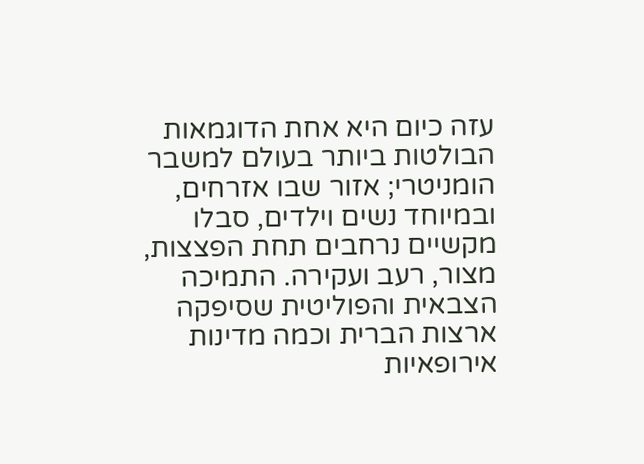עזה כיום היא אחת הדוגמאות הבולטות ביותר בעולם למשבר הומניטרי; אזור שבו אזרחים, ובמיוחד נשים וילדים, סבלו מקשיים נרחבים תחת הפצצות, מצור, רעב ועקירה. התמיכה הצבאית והפוליטית שסיפקה ארצות הברית וכמה מדינות אירופאיות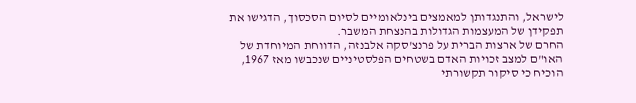לישראל, והתנגדותן למאמצים בינלאומיים לסיום הסכסוך, הדגישו את תפקידן של המעצמות הגדולות בהנצחת המשבר.
החרם של ארצות הברית על פרנצ'סקה אלבנזה, הדווחת המיוחדת של האו"ם למצב זכויות האדם בשטחים הפלסטיניים שנכבשו מאז 1967, הוכיח כי סיקור תקשורתי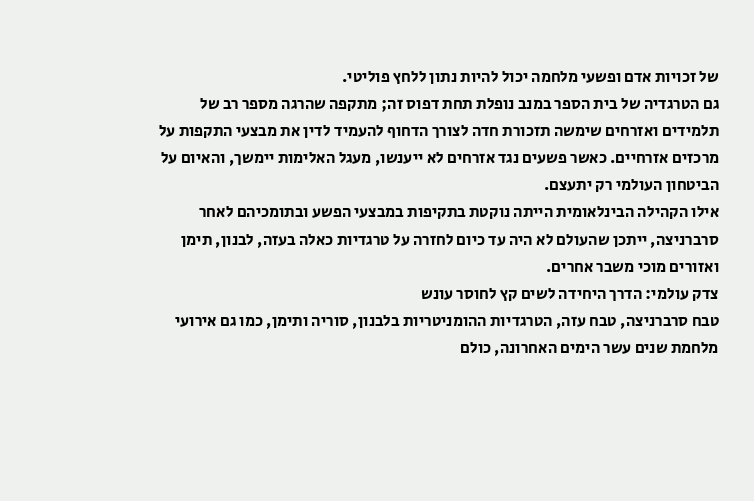של זכויות אדם ופשעי מלחמה יכול להיות נתון ללחץ פוליטי.
גם הטרגדיה של בית הספר במנב נופלת תחת דפוס זה; מתקפה שהרגה מספר רב של תלמידים ואזרחים שימשה תזכורת חדה לצורך הדחוף להעמיד לדין את מבצעי התקפות על מרכזים אזרחיים. כאשר פשעים נגד אזרחים לא ייענשו, מעגל האלימות יימשך, והאיום על הביטחון העולמי רק יתעצם.
אילו הקהילה הבינלאומית הייתה נוקטת בתקיפות במבצעי הפשע ובתומכיהם לאחר סרברניצה, ייתכן שהעולם לא היה עד כיום לחזרה על טרגדיות כאלה בעזה, לבנון, תימן ואזורים מוכי משבר אחרים.
צדק עולמי: הדרך היחידה לשים קץ לחוסר עונש
טבח סרברניצה, טבח עזה, הטרגדיות ההומניטריות בלבנון, סוריה ותימן, כמו גם אירועי מלחמת שנים עשר הימים האחרונה, כולם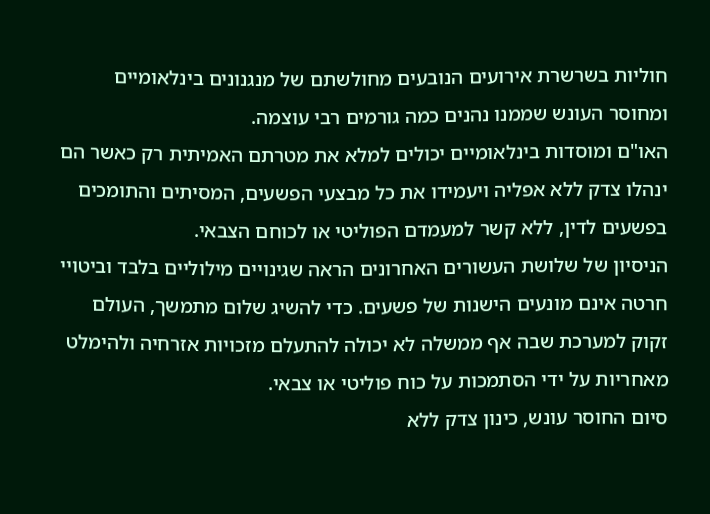חוליות בשרשרת אירועים הנובעים מחולשתם של מנגנונים בינלאומיים ומחוסר העונש שממנו נהנים כמה גורמים רבי עוצמה.
האו"ם ומוסדות בינלאומיים יכולים למלא את מטרתם האמיתית רק כאשר הם ינהלו צדק ללא אפליה ויעמידו את כל מבצעי הפשעים, המסיתים והתומכים בפשעים לדין, ללא קשר למעמדם הפוליטי או לכוחם הצבאי.
הניסיון של שלושת העשורים האחרונים הראה שגינויים מילוליים בלבד וביטויי חרטה אינם מונעים הישנות של פשעים. כדי להשיג שלום מתמשך, העולם זקוק למערכת שבה אף ממשלה לא יכולה להתעלם מזכויות אזרחיה ולהימלט מאחריות על ידי הסתמכות על כוח פוליטי או צבאי.
סיום החוסר עונש, כינון צדק ללא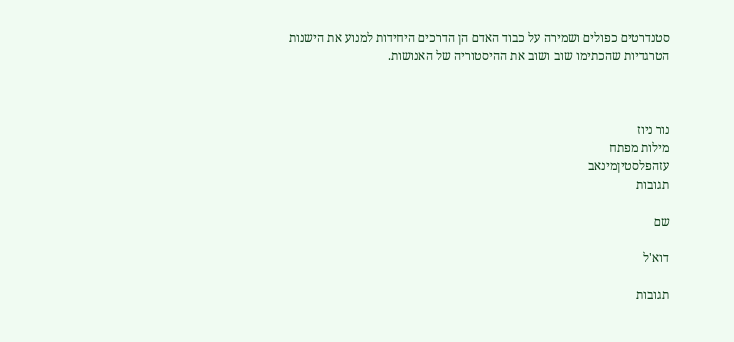סטנדרטים כפולים ושמירה על כבוד האדם הן הדרכים היחידות למנוע את הישנות הטרגדיות שהכתימו שוב ושוב את ההיסטוריה של האנושות.



נור ניוז
מילות מפתח
עזהפלסטיןמינאב
תגובות

שם

דוא'ל

תגובות